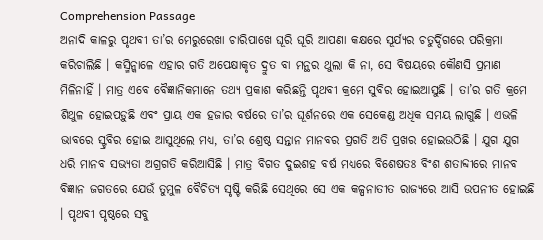Comprehension Passage
ଅନାଦି କାଳରୁ ପୃଥବୀ ତା’ର ମେରୁରେଖା ଚାରିପାଖେ ଘୂରି ଘୂରି ଆପଣା କକ୍ଷରେ ସୂର୍ଯ୍ୟର ଚତୁର୍ଦ୍ଦିଗରେ ପରିକ୍ରମା କରିଚାଲିଛି । କସ୍ମିନ୍କାଳେ ଏହାର ଗତି ଅପେକ୍ଷାକୃତ ଦ୍ରୁତ ବା ମନ୍ଥର ଥୁଲା କି ନା, ସେ ବିଷୟରେ କୌଣସି ପ୍ରମାଣ ମିଳିନାହିଁ । ମାତ୍ର ଏବେ ବୈଜ୍ଞାନିକମାନେ ତଥ୍ୟ ପ୍ରକାଶ କରିଛନ୍ତି ପୃଥବୀ କ୍ରମେ ସୁବିର ହୋଇଆସୁଛି । ତା’ର ଗତି କ୍ରମେ ଶିଥୁଳ ହୋଇପଡ଼ୁଛି ଏବଂ ପ୍ରାୟ ଏକ ହଜାର ବର୍ଷରେ ତା’ର ଘୂର୍ଶନରେ ଏକ ସେକେଣ୍ଡ ଅଧିକ ସମୟ ଲାଗୁଛି । ଏଭଳି ଭାବରେ ସ୍ଟ୍ରବିର ହୋଇ ଆସୁଥିଲେ ମଧ୍ୟ, ତା’ର ଶ୍ରେଷ୍ଠ ସନ୍ତାନ ମାନବର ପ୍ରଗତି ଅତି ପ୍ରଖର ହୋଇଉଠିଛି । ଯୁଗ ଯୁଗ ଧରି ମାନବ ସଭ୍ୟତା ଅଗ୍ରଗତି କରିଆସିଛି । ମାତ୍ର ବିଗତ ଦୁଇଶହ ବର୍ଷ ମଧ୍ୟରେ ବିଶେଷତଃ ବିଂଶ ଶତାବ୍ଦୀରେ ମାନବ ବିଜ୍ଞାନ ଜଗତରେ ଯେଉଁ ତୁମୁଳ ବୈଚିତ୍ୟ ସୃଷ୍ଟି କରିଛି ସେଥିରେ ସେ ଏକ କଳ୍ପନାତୀତ ରାଜ୍ୟରେ ଆସି ଉପନୀତ ହୋଇଛି । ପୃଥବୀ ପୃଷ୍ଠରେ ସବୁ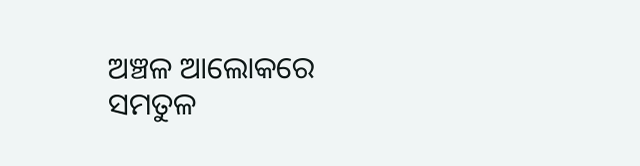ଅଞ୍ଚଳ ଆଲୋକରେ ସମତୁଳ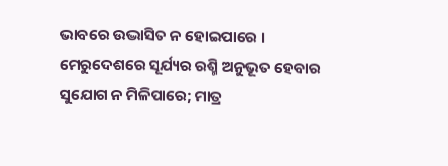ଭାବରେ ଉଦ୍ଭାସିତ ନ ହୋଇପାରେ । ମେରୁଦେଶରେ ସୂର୍ଯ୍ୟର ରଶ୍ମି ଅନୁଭୂତ ହେବାର ସୁଯୋଗ ନ ମିଳିପାରେ; ମାତ୍ର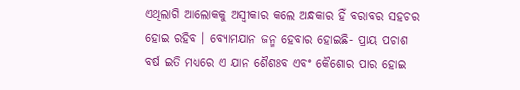ଏଥିଲାଗି ଆଲୋକକୁ ଅସ୍ୱୀକାର କଲେ ଅନ୍ଧକାର ହିଁ ବରାବର ସହଚର ହୋଇ ରହିବ । ବ୍ୟୋମଯାନ ଜନ୍ମ ହେବାର ହୋଇଛି- ପ୍ରାୟ ପଚାଶ ବର୍ଷ ଇତି ମଧ୍ୟରେ ଏ ଯାନ ଶୈଶଃବ ଏବଂ କୈଶୋର ପାର ହୋଇ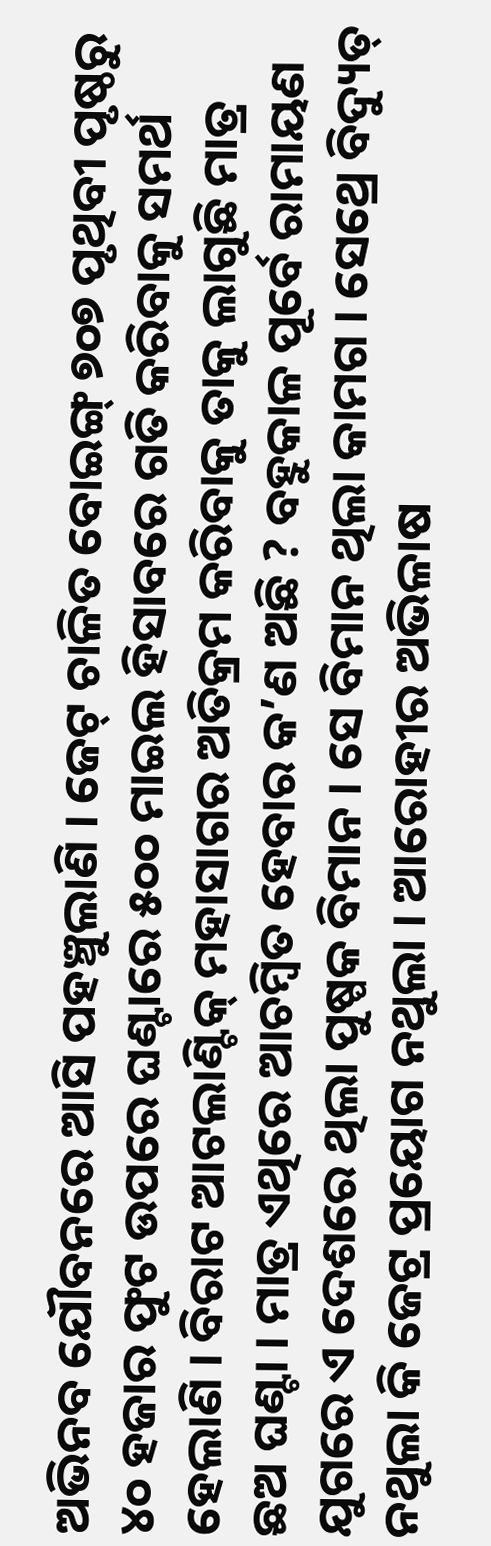ଅଭିନବ ଯୌବନରେ ଆସି ପହଞ୍ଚୁଲାଣି । ଜେଟ୍ ଚାଳିତ ବୋଇଙ୍ଗ୍ ୭୦୭ ପୃଥିବୀ ପୃଷ୍ଠରୁ ୪୦ ହଜାର ଫୁଟ ଉପରେ ଘଣ୍ଟାରେ ୫୦୦ ମାଇଲ ହିସାବରେ ଗତି କରିବାକୁ ସମର୍ଥ ହେଲାଣି । ବିରାଟ ଆଟଲାଣ୍ଟିକ୍ ମହାସାଗର ଅତିକ୍ରମ କରିବାକୁ ତାକୁ ଲାଗୁଛି ମାତ୍ର ଛଅ ଘଣ୍ଟା । ମାତ୍ର ଏଥିରେ ଆଚମ୍ବିତ ହେବାର କ’ଣ ଅଛି ? ବହୁକାଳ ପୂର୍ବେ ରାମାୟଣ ଯୁଗରେ ଏ ଦେଶରେ ଥିଲା ପୁଷ୍ପକ ବିମାନ । ସେ ବିମାନ ଥିଲା କାମଗ । ସେଥ୍ରେ ବିଦ୍ୟୁତ୍ ନଥୁଲା କି ଜେଟ୍ର ପ୍ରୟୋଗ ନଥୁଲା । ଆରୋହୀର ଅଭିଳାଷ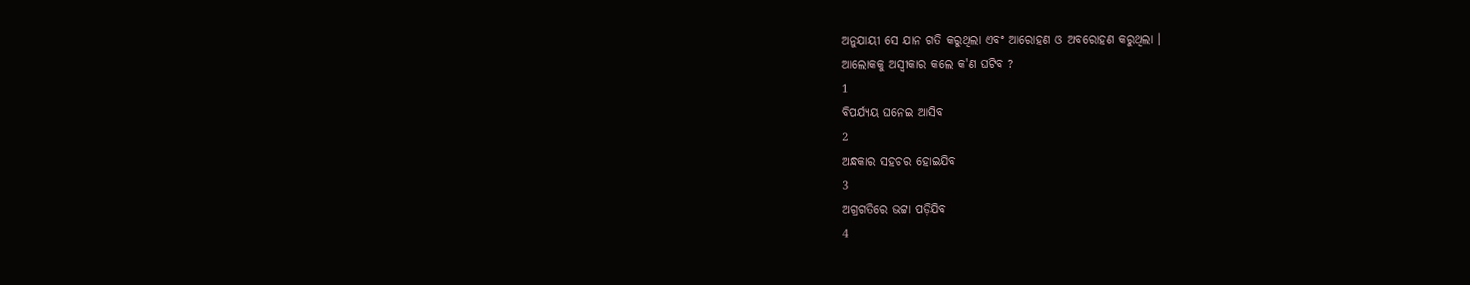ଅନୁଯାୟୀ ସେ ଯାନ ଗତି କରୁଥିଲା ଏବଂ ଆରୋହଣ ଓ ଅବରୋହଣ କରୁଥିଲା ।
ଆଲୋକକୁ ଅସ୍ୱୀକାର କଲେ କ'ଣ ଘଟିବ ?
1
ବିପର୍ଯ୍ୟୟ ଘନେଇ ଆସିବ
2
ଅନ୍ଧକାର ସହଚର ହୋଇଯିବ
3
ଅଗ୍ରଗତିରେ ଭଟ୍ଟା ପଡ଼ିଯିବ
4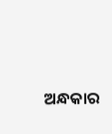ଅନ୍ଧକାର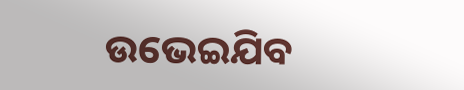ଉଭେଇଯିବ